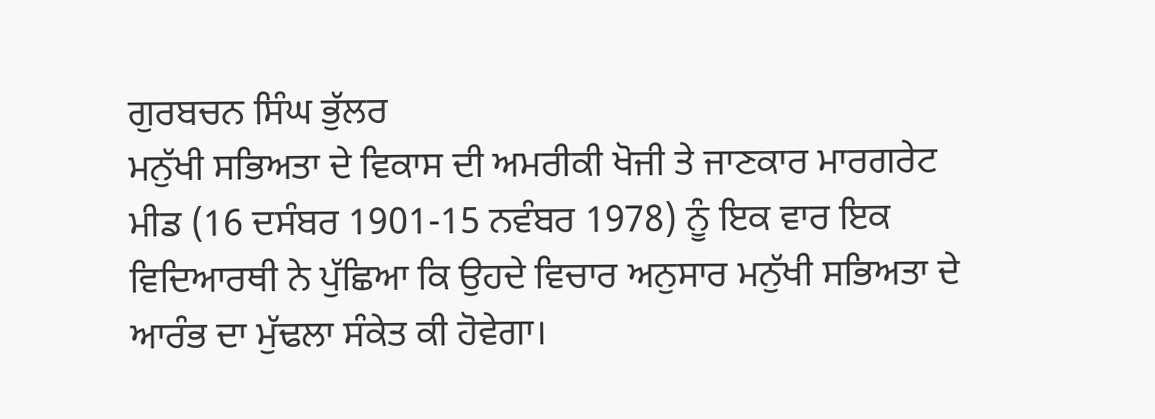ਗੁਰਬਚਨ ਸਿੰਘ ਭੁੱਲਰ
ਮਨੁੱਖੀ ਸਭਿਅਤਾ ਦੇ ਵਿਕਾਸ ਦੀ ਅਮਰੀਕੀ ਖੋਜੀ ਤੇ ਜਾਣਕਾਰ ਮਾਰਗਰੇਟ ਮੀਡ (16 ਦਸੰਬਰ 1901-15 ਨਵੰਬਰ 1978) ਨੂੰ ਇਕ ਵਾਰ ਇਕ ਵਿਦਿਆਰਥੀ ਨੇ ਪੁੱਛਿਆ ਕਿ ਉਹਦੇ ਵਿਚਾਰ ਅਨੁਸਾਰ ਮਨੁੱਖੀ ਸਭਿਅਤਾ ਦੇ ਆਰੰਭ ਦਾ ਮੁੱਢਲਾ ਸੰਕੇਤ ਕੀ ਹੋਵੇਗਾ।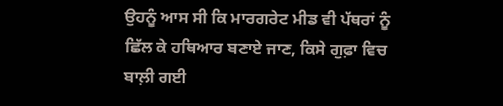ਉਹਨੂੰ ਆਸ ਸੀ ਕਿ ਮਾਰਗਰੇਟ ਮੀਡ ਵੀ ਪੱਥਰਾਂ ਨੂੰ ਛਿੱਲ ਕੇ ਹਥਿਆਰ ਬਣਾਏ ਜਾਣ, ਕਿਸੇ ਗੁਫ਼ਾ ਵਿਚ ਬਾਲ਼ੀ ਗਈ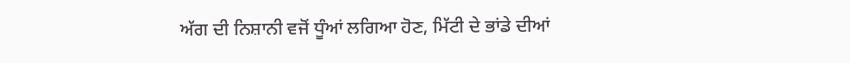ਅੱਗ ਦੀ ਨਿਸ਼ਾਨੀ ਵਜੋਂ ਧੂੰਆਂ ਲਗਿਆ ਹੋਣ, ਮਿੱਟੀ ਦੇ ਭਾਂਡੇ ਦੀਆਂ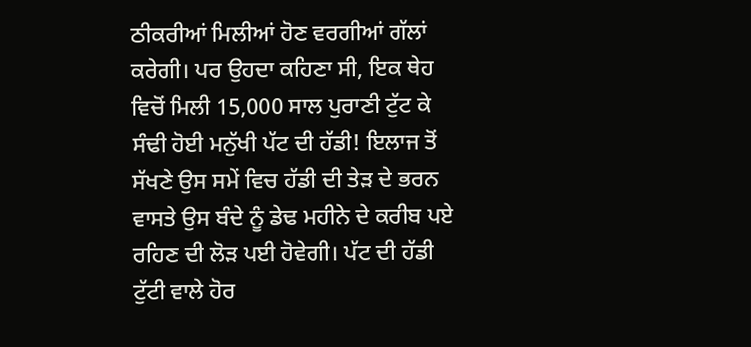ਠੀਕਰੀਆਂ ਮਿਲੀਆਂ ਹੋਣ ਵਰਗੀਆਂ ਗੱਲਾਂ ਕਰੇਗੀ। ਪਰ ਉਹਦਾ ਕਹਿਣਾ ਸੀ, ਇਕ ਥੇਹ ਵਿਚੋਂ ਮਿਲੀ 15,000 ਸਾਲ ਪੁਰਾਣੀ ਟੁੱਟ ਕੇ ਸੰਢੀ ਹੋਈ ਮਨੁੱਖੀ ਪੱਟ ਦੀ ਹੱਡੀ! ਇਲਾਜ ਤੋਂ ਸੱਖਣੇ ਉਸ ਸਮੇਂ ਵਿਚ ਹੱਡੀ ਦੀ ਤੇੜ ਦੇ ਭਰਨ ਵਾਸਤੇ ਉਸ ਬੰਦੇ ਨੂੰ ਡੇਢ ਮਹੀਨੇ ਦੇ ਕਰੀਬ ਪਏ ਰਹਿਣ ਦੀ ਲੋੜ ਪਈ ਹੋਵੇਗੀ। ਪੱਟ ਦੀ ਹੱਡੀ ਟੁੱਟੀ ਵਾਲੇ ਹੋਰ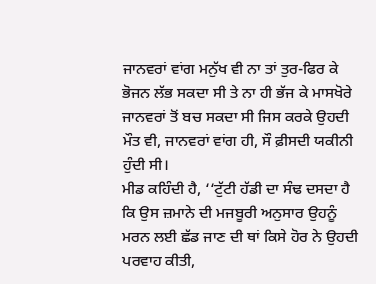ਜਾਨਵਰਾਂ ਵਾਂਗ ਮਨੁੱਖ ਵੀ ਨਾ ਤਾਂ ਤੁਰ-ਫਿਰ ਕੇ ਭੋਜਨ ਲੱਭ ਸਕਦਾ ਸੀ ਤੇ ਨਾ ਹੀ ਭੱਜ ਕੇ ਮਾਸਖੋਰੇ ਜਾਨਵਰਾਂ ਤੋਂ ਬਚ ਸਕਦਾ ਸੀ ਜਿਸ ਕਰਕੇ ਉਹਦੀ ਮੌਤ ਵੀ, ਜਾਨਵਰਾਂ ਵਾਂਗ ਹੀ, ਸੌ ਫ਼ੀਸਦੀ ਯਕੀਨੀ ਹੁੰਦੀ ਸੀ।
ਮੀਡ ਕਹਿੰਦੀ ਹੈ, ‘‘ਟੁੱਟੀ ਹੱਡੀ ਦਾ ਸੰਢ ਦਸਦਾ ਹੈ ਕਿ ਉਸ ਜ਼ਮਾਨੇ ਦੀ ਮਜਬੂਰੀ ਅਨੁਸਾਰ ਉਹਨੂੰ ਮਰਨ ਲਈ ਛੱਡ ਜਾਣ ਦੀ ਥਾਂ ਕਿਸੇ ਹੋਰ ਨੇ ਉਹਦੀ ਪਰਵਾਹ ਕੀਤੀ,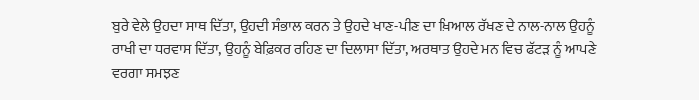ਬੁਰੇ ਵੇਲੇ ਉਹਦਾ ਸਾਥ ਦਿੱਤਾ, ਉਹਦੀ ਸੰਭਾਲ ਕਰਨ ਤੇ ਉਹਦੇ ਖਾਣ-ਪੀਣ ਦਾ ਖ਼ਿਆਲ ਰੱਖਣ ਦੇ ਨਾਲ-ਨਾਲ ਉਹਨੂੰ ਰਾਖੀ ਦਾ ਧਰਵਾਸ ਦਿੱਤਾ, ਉਹਨੂੰ ਬੇਫ਼ਿਕਰ ਰਹਿਣ ਦਾ ਦਿਲਾਸਾ ਦਿੱਤਾ, ਅਰਥਾਤ ਉਹਦੇ ਮਨ ਵਿਚ ਫੱਟੜ ਨੂੰ ਆਪਣੇ ਵਰਗਾ ਸਮਝਣ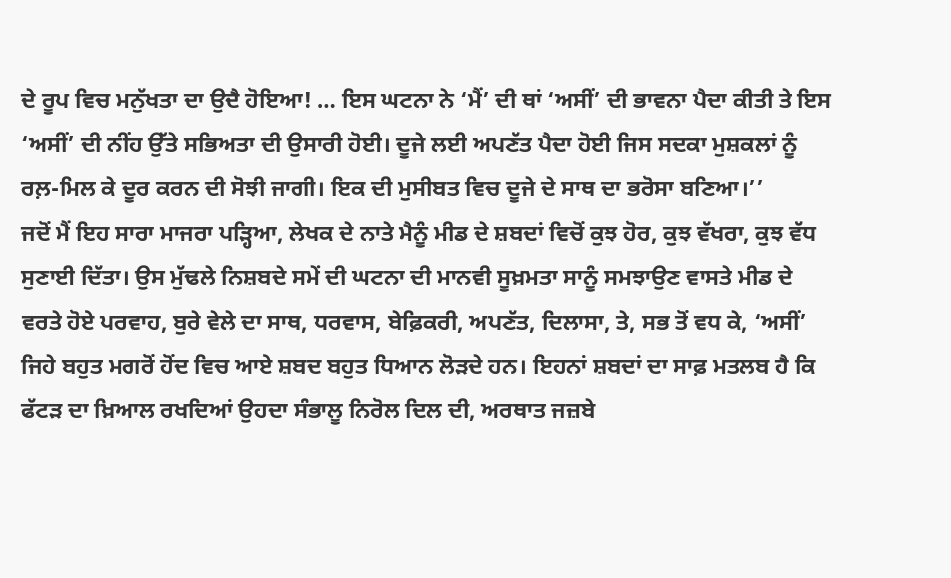ਦੇ ਰੂਪ ਵਿਚ ਮਨੁੱਖਤਾ ਦਾ ਉਦੈ ਹੋਇਆ! … ਇਸ ਘਟਨਾ ਨੇ ‘ਮੈਂ’ ਦੀ ਥਾਂ ‘ਅਸੀਂ’ ਦੀ ਭਾਵਨਾ ਪੈਦਾ ਕੀਤੀ ਤੇ ਇਸ ‘ਅਸੀਂ’ ਦੀ ਨੀਂਹ ਉੱਤੇ ਸਭਿਅਤਾ ਦੀ ਉਸਾਰੀ ਹੋਈ। ਦੂਜੇ ਲਈ ਅਪਣੱਤ ਪੈਦਾ ਹੋਈ ਜਿਸ ਸਦਕਾ ਮੁਸ਼ਕਲਾਂ ਨੂੰ ਰਲ਼-ਮਿਲ ਕੇ ਦੂਰ ਕਰਨ ਦੀ ਸੋਝੀ ਜਾਗੀ। ਇਕ ਦੀ ਮੁਸੀਬਤ ਵਿਚ ਦੂਜੇ ਦੇ ਸਾਥ ਦਾ ਭਰੋਸਾ ਬਣਿਆ।’’
ਜਦੋਂ ਮੈਂ ਇਹ ਸਾਰਾ ਮਾਜਰਾ ਪੜ੍ਹਿਆ, ਲੇਖਕ ਦੇ ਨਾਤੇ ਮੈਨੂੰ ਮੀਡ ਦੇ ਸ਼ਬਦਾਂ ਵਿਚੋਂ ਕੁਝ ਹੋਰ, ਕੁਝ ਵੱਖਰਾ, ਕੁਝ ਵੱਧ ਸੁਣਾਈ ਦਿੱਤਾ। ਉਸ ਮੁੱਢਲੇ ਨਿਸ਼ਬਦੇ ਸਮੇਂ ਦੀ ਘਟਨਾ ਦੀ ਮਾਨਵੀ ਸੂਖ਼ਮਤਾ ਸਾਨੂੰ ਸਮਝਾਉਣ ਵਾਸਤੇ ਮੀਡ ਦੇ ਵਰਤੇ ਹੋਏ ਪਰਵਾਹ, ਬੁਰੇ ਵੇਲੇ ਦਾ ਸਾਥ, ਧਰਵਾਸ, ਬੇਫ਼ਿਕਰੀ, ਅਪਣੱਤ, ਦਿਲਾਸਾ, ਤੇ, ਸਭ ਤੋਂ ਵਧ ਕੇ, ‘ਅਸੀਂ’ ਜਿਹੇ ਬਹੁਤ ਮਗਰੋਂ ਹੋਂਦ ਵਿਚ ਆਏ ਸ਼ਬਦ ਬਹੁਤ ਧਿਆਨ ਲੋੜਦੇ ਹਨ। ਇਹਨਾਂ ਸ਼ਬਦਾਂ ਦਾ ਸਾਫ਼ ਮਤਲਬ ਹੈ ਕਿ ਫੱਟੜ ਦਾ ਖ਼ਿਆਲ ਰਖਦਿਆਂ ਉਹਦਾ ਸੰਭਾਲੂ ਨਿਰੋਲ ਦਿਲ ਦੀ, ਅਰਥਾਤ ਜਜ਼ਬੇ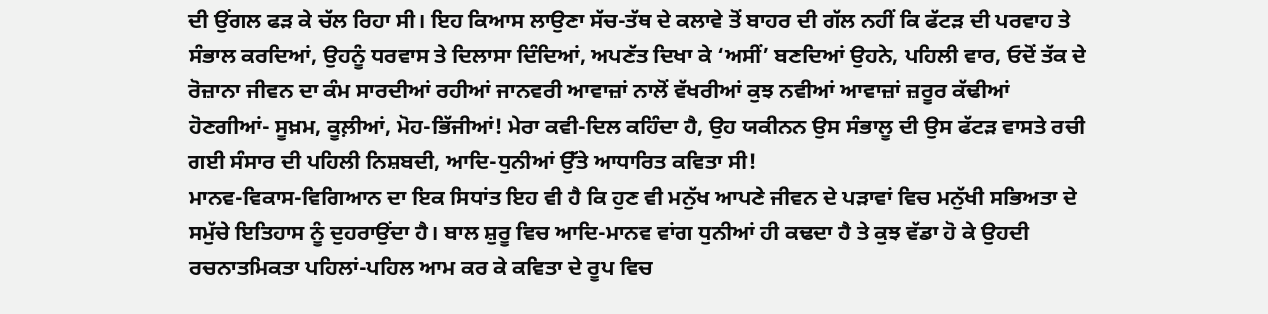ਦੀ ਉਂਗਲ ਫੜ ਕੇ ਚੱਲ ਰਿਹਾ ਸੀ। ਇਹ ਕਿਆਸ ਲਾਉਣਾ ਸੱਚ-ਤੱਥ ਦੇ ਕਲਾਵੇ ਤੋਂ ਬਾਹਰ ਦੀ ਗੱਲ ਨਹੀਂ ਕਿ ਫੱਟੜ ਦੀ ਪਰਵਾਹ ਤੇ ਸੰਭਾਲ ਕਰਦਿਆਂ, ਉਹਨੂੰ ਧਰਵਾਸ ਤੇ ਦਿਲਾਸਾ ਦਿੰਦਿਆਂ, ਅਪਣੱਤ ਦਿਖਾ ਕੇ ‘ਅਸੀਂ’ ਬਣਦਿਆਂ ਉਹਨੇ, ਪਹਿਲੀ ਵਾਰ, ਓਦੋਂ ਤੱਕ ਦੇ ਰੋਜ਼ਾਨਾ ਜੀਵਨ ਦਾ ਕੰਮ ਸਾਰਦੀਆਂ ਰਹੀਆਂ ਜਾਨਵਰੀ ਆਵਾਜ਼ਾਂ ਨਾਲੋਂ ਵੱਖਰੀਆਂ ਕੁਝ ਨਵੀਆਂ ਆਵਾਜ਼ਾਂ ਜ਼ਰੂਰ ਕੱਢੀਆਂ ਹੋਣਗੀਆਂ- ਸੂਖ਼ਮ, ਕੂਲ਼ੀਆਂ, ਮੋਹ-ਭਿੱਜੀਆਂ! ਮੇਰਾ ਕਵੀ-ਦਿਲ ਕਹਿੰਦਾ ਹੈ, ਉਹ ਯਕੀਨਨ ਉਸ ਸੰਭਾਲੂ ਦੀ ਉਸ ਫੱਟੜ ਵਾਸਤੇ ਰਚੀ ਗਈ ਸੰਸਾਰ ਦੀ ਪਹਿਲੀ ਨਿਸ਼ਬਦੀ, ਆਦਿ-ਧੁਨੀਆਂ ਉੱਤੇ ਆਧਾਰਿਤ ਕਵਿਤਾ ਸੀ!
ਮਾਨਵ-ਵਿਕਾਸ-ਵਿਗਿਆਨ ਦਾ ਇਕ ਸਿਧਾਂਤ ਇਹ ਵੀ ਹੈ ਕਿ ਹੁਣ ਵੀ ਮਨੁੱਖ ਆਪਣੇ ਜੀਵਨ ਦੇ ਪੜਾਵਾਂ ਵਿਚ ਮਨੁੱਖੀ ਸਭਿਅਤਾ ਦੇ ਸਮੁੱਚੇ ਇਤਿਹਾਸ ਨੂੰ ਦੁਹਰਾਉਂਦਾ ਹੈ। ਬਾਲ ਸ਼ੁਰੂ ਵਿਚ ਆਦਿ-ਮਾਨਵ ਵਾਂਗ ਧੁਨੀਆਂ ਹੀ ਕਢਦਾ ਹੈ ਤੇ ਕੁਝ ਵੱਡਾ ਹੋ ਕੇ ਉਹਦੀ ਰਚਨਾਤਮਿਕਤਾ ਪਹਿਲਾਂ-ਪਹਿਲ ਆਮ ਕਰ ਕੇ ਕਵਿਤਾ ਦੇ ਰੂਪ ਵਿਚ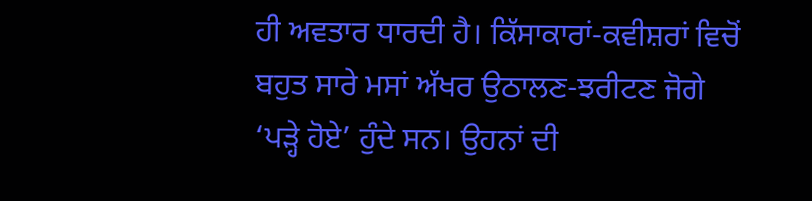ਹੀ ਅਵਤਾਰ ਧਾਰਦੀ ਹੈ। ਕਿੱਸਾਕਾਰਾਂ-ਕਵੀਸ਼ਰਾਂ ਵਿਚੋਂ ਬਹੁਤ ਸਾਰੇ ਮਸਾਂ ਅੱਖਰ ਉਠਾਲਣ-ਝਰੀਟਣ ਜੋਗੇ ‘ਪੜ੍ਹੇ ਹੋਏ’ ਹੁੰਦੇ ਸਨ। ਉਹਨਾਂ ਦੀ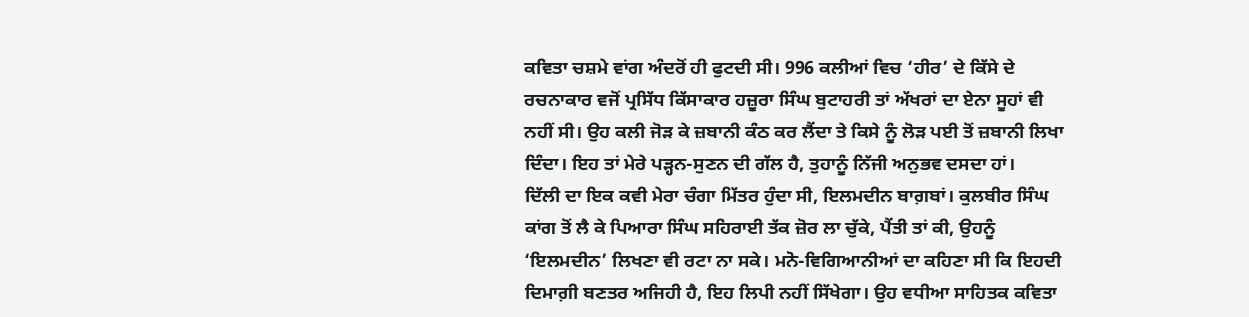ਕਵਿਤਾ ਚਸ਼ਮੇ ਵਾਂਗ ਅੰਦਰੋਂ ਹੀ ਫੁਟਦੀ ਸੀ। 996 ਕਲੀਆਂ ਵਿਚ ‘ਹੀਰ’ ਦੇ ਕਿੱਸੇ ਦੇ ਰਚਨਾਕਾਰ ਵਜੋਂ ਪ੍ਰਸਿੱਧ ਕਿੱਸਾਕਾਰ ਹਜ਼ੂਰਾ ਸਿੰਘ ਬੁਟਾਹਰੀ ਤਾਂ ਅੱਖਰਾਂ ਦਾ ਏਨਾ ਸੂਹਾਂ ਵੀ ਨਹੀਂ ਸੀ। ਉਹ ਕਲੀ ਜੋੜ ਕੇ ਜ਼ਬਾਨੀ ਕੰਠ ਕਰ ਲੈਂਦਾ ਤੇ ਕਿਸੇ ਨੂੰ ਲੋੜ ਪਈ ਤੋਂ ਜ਼ਬਾਨੀ ਲਿਖਾ ਦਿੰਦਾ। ਇਹ ਤਾਂ ਮੇਰੇ ਪੜ੍ਹਨ-ਸੁਣਨ ਦੀ ਗੱਲ ਹੈ, ਤੁਹਾਨੂੰ ਨਿੱਜੀ ਅਨੁਭਵ ਦਸਦਾ ਹਾਂ।
ਦਿੱਲੀ ਦਾ ਇਕ ਕਵੀ ਮੇਰਾ ਚੰਗਾ ਮਿੱਤਰ ਹੁੰਦਾ ਸੀ, ਇਲਮਦੀਨ ਬਾਗ਼ਬਾਂ। ਕੁਲਬੀਰ ਸਿੰਘ ਕਾਂਗ ਤੋਂ ਲੈ ਕੇ ਪਿਆਰਾ ਸਿੰਘ ਸਹਿਰਾਈ ਤੱਕ ਜ਼ੋਰ ਲਾ ਚੁੱਕੇ, ਪੈਂਤੀ ਤਾਂ ਕੀ, ਉਹਨੂੰ ‘ਇਲਮਦੀਨ’ ਲਿਖਣਾ ਵੀ ਰਟਾ ਨਾ ਸਕੇ। ਮਨੋ-ਵਿਗਿਆਨੀਆਂ ਦਾ ਕਹਿਣਾ ਸੀ ਕਿ ਇਹਦੀ ਦਿਮਾਗ਼ੀ ਬਣਤਰ ਅਜਿਹੀ ਹੈ, ਇਹ ਲਿਪੀ ਨਹੀਂ ਸਿੱਖੇਗਾ। ਉਹ ਵਧੀਆ ਸਾਹਿਤਕ ਕਵਿਤਾ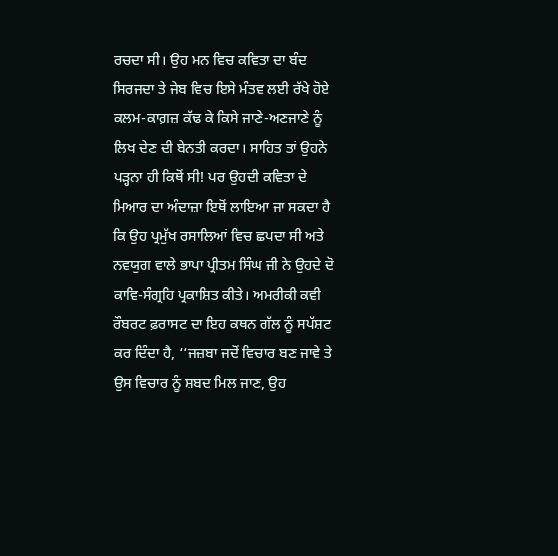ਰਚਦਾ ਸੀ। ਉਹ ਮਨ ਵਿਚ ਕਵਿਤਾ ਦਾ ਬੰਦ ਸਿਰਜਦਾ ਤੇ ਜੇਬ ਵਿਚ ਇਸੇ ਮੰਤਵ ਲਈ ਰੱਖੇ ਹੋਏ ਕਲਮ-ਕਾਗ਼ਜ਼ ਕੱਢ ਕੇ ਕਿਸੇ ਜਾਣੇ-ਅਣਜਾਣੇ ਨੂੰ ਲਿਖ ਦੇਣ ਦੀ ਬੇਨਤੀ ਕਰਦਾ। ਸਾਹਿਤ ਤਾਂ ਉਹਨੇ ਪੜ੍ਹਨਾ ਹੀ ਕਿਥੋਂ ਸੀ! ਪਰ ਉਹਦੀ ਕਵਿਤਾ ਦੇ ਮਿਆਰ ਦਾ ਅੰਦਾਜ਼ਾ ਇਥੋਂ ਲਾਇਆ ਜਾ ਸਕਦਾ ਹੈ ਕਿ ਉਹ ਪ੍ਰਮੁੱਖ ਰਸਾਲਿਆਂ ਵਿਚ ਛਪਦਾ ਸੀ ਅਤੇ ਨਵਯੁਗ ਵਾਲੇ ਭਾਪਾ ਪ੍ਰੀਤਮ ਸਿੰਘ ਜੀ ਨੇ ਉਹਦੇ ਦੋ ਕਾਵਿ-ਸੰਗ੍ਰਹਿ ਪ੍ਰਕਾਸ਼ਿਤ ਕੀਤੇ। ਅਮਰੀਕੀ ਕਵੀ ਰੌਬਰਟ ਫ਼ਰਾਸਟ ਦਾ ਇਹ ਕਥਨ ਗੱਲ ਨੂੰ ਸਪੱਸ਼ਟ ਕਰ ਦਿੰਦਾ ਹੈ, ‘‘ਜਜ਼ਬਾ ਜਦੋਂ ਵਿਚਾਰ ਬਣ ਜਾਵੇ ਤੇ ਉਸ ਵਿਚਾਰ ਨੂੰ ਸ਼ਬਦ ਮਿਲ ਜਾਣ, ਉਹ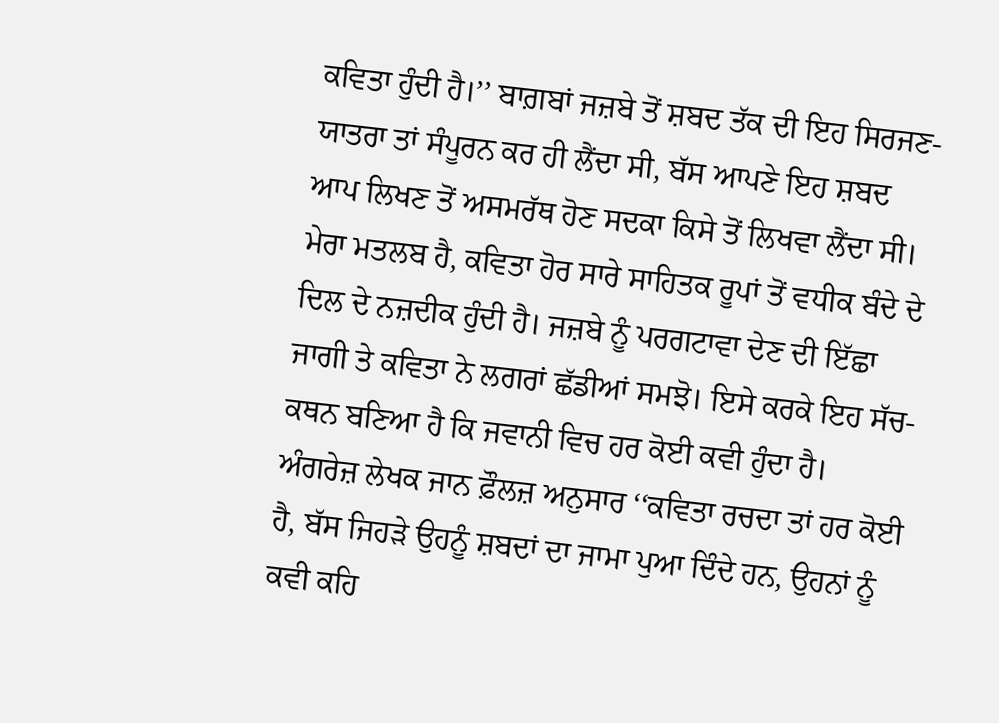ਕਵਿਤਾ ਹੁੰਦੀ ਹੈ।’’ ਬਾਗ਼ਬਾਂ ਜਜ਼ਬੇ ਤੋਂ ਸ਼ਬਦ ਤੱਕ ਦੀ ਇਹ ਸਿਰਜਣ-ਯਾਤਰਾ ਤਾਂ ਸੰਪੂਰਨ ਕਰ ਹੀ ਲੈਂਦਾ ਸੀ, ਬੱਸ ਆਪਣੇ ਇਹ ਸ਼ਬਦ ਆਪ ਲਿਖਣ ਤੋਂ ਅਸਮਰੱਥ ਹੋਣ ਸਦਕਾ ਕਿਸੇ ਤੋਂ ਲਿਖਵਾ ਲੈਂਦਾ ਸੀ।
ਮੇਰਾ ਮਤਲਬ ਹੈ, ਕਵਿਤਾ ਹੋਰ ਸਾਰੇ ਸਾਹਿਤਕ ਰੂਪਾਂ ਤੋਂ ਵਧੀਕ ਬੰਦੇ ਦੇ ਦਿਲ ਦੇ ਨਜ਼ਦੀਕ ਹੁੰਦੀ ਹੈ। ਜਜ਼ਬੇ ਨੂੰ ਪਰਗਟਾਵਾ ਦੇਣ ਦੀ ਇੱਛਾ ਜਾਗੀ ਤੇ ਕਵਿਤਾ ਨੇ ਲਗਰਾਂ ਛੱਡੀਆਂ ਸਮਝੋ। ਇਸੇ ਕਰਕੇ ਇਹ ਸੱਚ-ਕਥਨ ਬਣਿਆ ਹੈ ਕਿ ਜਵਾਨੀ ਵਿਚ ਹਰ ਕੋਈ ਕਵੀ ਹੁੰਦਾ ਹੈ। ਅੰਗਰੇਜ਼ ਲੇਖਕ ਜਾਨ ਫ਼ੌਲਜ਼ ਅਨੁਸਾਰ ‘‘ਕਵਿਤਾ ਰਚਦਾ ਤਾਂ ਹਰ ਕੋਈ ਹੈ, ਬੱਸ ਜਿਹੜੇ ਉਹਨੂੰ ਸ਼ਬਦਾਂ ਦਾ ਜਾਮਾ ਪੁਆ ਦਿੰਦੇ ਹਨ, ਉਹਨਾਂ ਨੂੰ ਕਵੀ ਕਹਿ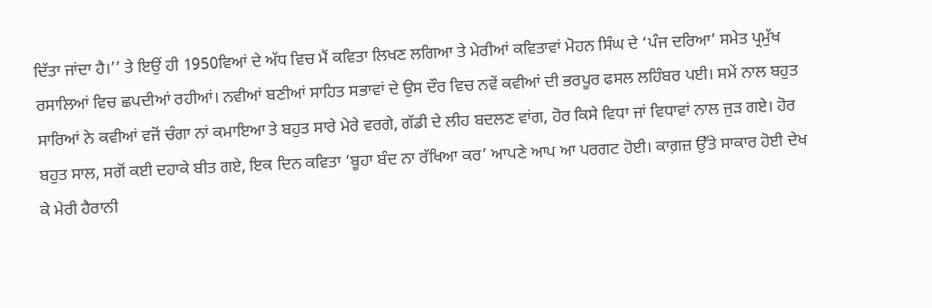ਦਿੱਤਾ ਜਾਂਦਾ ਹੈ।’’ ਤੇ ਇਉਂ ਹੀ 1950ਵਿਆਂ ਦੇ ਅੱਧ ਵਿਚ ਮੈਂ ਕਵਿਤਾ ਲਿਖਣ ਲਗਿਆ ਤੇ ਮੇਰੀਆਂ ਕਵਿਤਾਵਾਂ ਮੋਹਨ ਸਿੰਘ ਦੇ ‘ਪੰਜ ਦਰਿਆ’ ਸਮੇਤ ਪ੍ਰਮੁੱਖ ਰਸਾਲਿਆਂ ਵਿਚ ਛਪਦੀਆਂ ਰਹੀਆਂ। ਨਵੀਆਂ ਬਣੀਆਂ ਸਾਹਿਤ ਸਭਾਵਾਂ ਦੇ ਉਸ ਦੌਰ ਵਿਚ ਨਵੇਂ ਕਵੀਆਂ ਦੀ ਭਰਪੂਰ ਫਸਲ ਲਹਿੰਬਰ ਪਈ। ਸਮੇਂ ਨਾਲ ਬਹੁਤ ਸਾਰਿਆਂ ਨੇ ਕਵੀਆਂ ਵਜੋਂ ਚੰਗਾ ਨਾਂ ਕਮਾਇਆ ਤੇ ਬਹੁਤ ਸਾਰੇ ਮੇਰੇ ਵਰਗੇ, ਗੱਡੀ ਦੇ ਲੀਹ ਬਦਲਣ ਵਾਂਗ, ਹੋਰ ਕਿਸੇ ਵਿਧਾ ਜਾਂ ਵਿਧਾਵਾਂ ਨਾਲ ਜੁੜ ਗਏ। ਹੋਰ ਬਹੁਤ ਸਾਲ, ਸਗੋਂ ਕਈ ਦਹਾਕੇ ਬੀਤ ਗਏ, ਇਕ ਦਿਨ ਕਵਿਤਾ ‘ਬੂਹਾ ਬੰਦ ਨਾ ਰੱਖਿਆ ਕਰ’ ਆਪਣੇ ਆਪ ਆ ਪਰਗਟ ਹੋਈ। ਕਾਗ਼ਜ਼ ਉੱਤੇ ਸਾਕਾਰ ਹੋਈ ਦੇਖ ਕੇ ਮੇਰੀ ਹੈਰਾਨੀ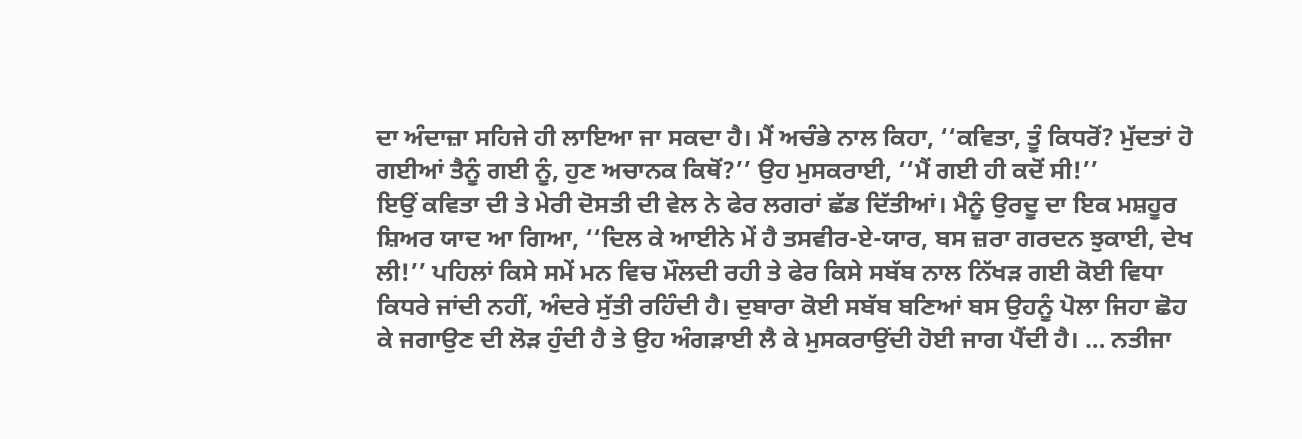ਦਾ ਅੰਦਾਜ਼ਾ ਸਹਿਜੇ ਹੀ ਲਾਇਆ ਜਾ ਸਕਦਾ ਹੈ। ਮੈਂ ਅਚੰਭੇ ਨਾਲ ਕਿਹਾ, ‘‘ਕਵਿਤਾ, ਤੂੰ ਕਿਧਰੋਂ? ਮੁੱਦਤਾਂ ਹੋ ਗਈਆਂ ਤੈਨੂੰ ਗਈ ਨੂੰ, ਹੁਣ ਅਚਾਨਕ ਕਿਥੋਂ?’’ ਉਹ ਮੁਸਕਰਾਈ, ‘‘ਮੈਂ ਗਈ ਹੀ ਕਦੋਂ ਸੀ!’’
ਇਉਂ ਕਵਿਤਾ ਦੀ ਤੇ ਮੇਰੀ ਦੋਸਤੀ ਦੀ ਵੇਲ ਨੇ ਫੇਰ ਲਗਰਾਂ ਛੱਡ ਦਿੱਤੀਆਂ। ਮੈਨੂੰ ਉਰਦੂ ਦਾ ਇਕ ਮਸ਼ਹੂਰ ਸ਼ਿਅਰ ਯਾਦ ਆ ਗਿਆ, ‘‘ਦਿਲ ਕੇ ਆਈਨੇ ਮੇਂ ਹੈ ਤਸਵੀਰ-ਏ-ਯਾਰ, ਬਸ ਜ਼ਰਾ ਗਰਦਨ ਝੁਕਾਈ, ਦੇਖ ਲੀ!’’ ਪਹਿਲਾਂ ਕਿਸੇ ਸਮੇਂ ਮਨ ਵਿਚ ਮੌਲਦੀ ਰਹੀ ਤੇ ਫੇਰ ਕਿਸੇ ਸਬੱਬ ਨਾਲ ਨਿੱਖੜ ਗਈ ਕੋਈ ਵਿਧਾ ਕਿਧਰੇ ਜਾਂਦੀ ਨਹੀਂ, ਅੰਦਰੇ ਸੁੱਤੀ ਰਹਿੰਦੀ ਹੈ। ਦੁਬਾਰਾ ਕੋਈ ਸਬੱਬ ਬਣਿਆਂ ਬਸ ਉਹਨੂੰ ਪੋਲਾ ਜਿਹਾ ਛੋਹ ਕੇ ਜਗਾਉਣ ਦੀ ਲੋੜ ਹੁੰਦੀ ਹੈ ਤੇ ਉਹ ਅੰਗੜਾਈ ਲੈ ਕੇ ਮੁਸਕਰਾਉਂਦੀ ਹੋਈ ਜਾਗ ਪੈਂਦੀ ਹੈ। … ਨਤੀਜਾ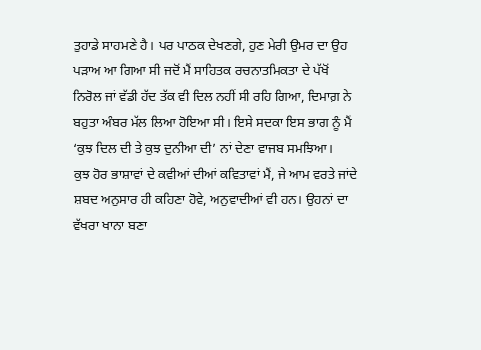ਤੁਹਾਡੇ ਸਾਹਮਣੇ ਹੈ। ਪਰ ਪਾਠਕ ਦੇਖਣਗੇ, ਹੁਣ ਮੇਰੀ ਉਮਰ ਦਾ ਉਹ ਪੜਾਅ ਆ ਗਿਆ ਸੀ ਜਦੋਂ ਮੈਂ ਸਾਹਿਤਕ ਰਚਨਾਤਮਿਕਤਾ ਦੇ ਪੱਖੋਂ ਨਿਰੋਲ ਜਾਂ ਵੱਡੀ ਹੱਦ ਤੱਕ ਵੀ ਦਿਲ ਨਹੀਂ ਸੀ ਰਹਿ ਗਿਆ, ਦਿਮਾਗ਼ ਨੇ ਬਹੁਤਾ ਅੰਬਰ ਮੱਲ ਲਿਆ ਹੋਇਆ ਸੀ। ਇਸੇ ਸਦਕਾ ਇਸ ਭਾਗ ਨੂੰ ਮੈਂ ‘ਕੁਝ ਦਿਲ ਦੀ ਤੇ ਕੁਝ ਦੁਨੀਆ ਦੀ’ ਨਾਂ ਦੇਣਾ ਵਾਜਬ ਸਮਝਿਆ।
ਕੁਝ ਹੋਰ ਭਾਸ਼ਾਵਾਂ ਦੇ ਕਵੀਆਂ ਦੀਆਂ ਕਵਿਤਾਵਾਂ ਮੈਂ, ਜੇ ਆਮ ਵਰਤੇ ਜਾਂਦੇ ਸ਼ਬਦ ਅਨੁਸਾਰ ਹੀ ਕਹਿਣਾ ਹੋਵੇ, ਅਨੁਵਾਦੀਆਂ ਵੀ ਹਨ। ਉਹਨਾਂ ਦਾ ਵੱਖਰਾ ਖਾਨਾ ਬਣਾ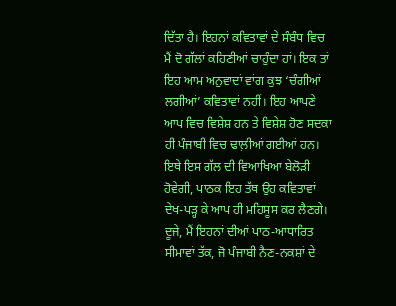ਦਿੱਤਾ ਹੈ। ਇਹਨਾਂ ਕਵਿਤਾਵਾਂ ਦੇ ਸੰਬੰਧ ਵਿਚ ਮੈਂ ਦੋ ਗੱਲਾਂ ਕਹਿਣੀਆਂ ਚਾਹੁੰਦਾ ਹਾਂ। ਇਕ ਤਾਂ ਇਹ ਆਮ ਅਨੁਵਾਦਾਂ ਵਾਂਗ ਕੁਝ ‘ਚੰਗੀਆਂ ਲਗੀਆਂ’ ਕਵਿਤਾਵਾਂ ਨਹੀਂ। ਇਹ ਆਪਣੇ ਆਪ ਵਿਚ ਵਿਸ਼ੇਸ਼ ਹਨ ਤੇ ਵਿਸ਼ੇਸ਼ ਹੋਣ ਸਦਕਾ ਹੀ ਪੰਜਾਬੀ ਵਿਚ ਢਾਲ਼ੀਆਂ ਗਈਆਂ ਹਨ। ਇਥੇ ਇਸ ਗੱਲ ਦੀ ਵਿਆਖਿਆ ਬੇਲੋੜੀ ਹੋਵੇਗੀ, ਪਾਠਕ ਇਹ ਤੱਥ ਉਹ ਕਵਿਤਾਵਾਂ ਦੇਖ-ਪੜ੍ਹ ਕੇ ਆਪ ਹੀ ਮਹਿਸੂਸ ਕਰ ਲੈਣਗੇ। ਦੂਜੇ, ਮੈਂ ਇਹਨਾਂ ਦੀਆਂ ਪਾਠ-ਆਧਾਰਿਤ ਸੀਮਾਵਾਂ ਤੱਕ, ਜੋ ਪੰਜਾਬੀ ਨੈਣ-ਨਕਸ਼ਾਂ ਦੇ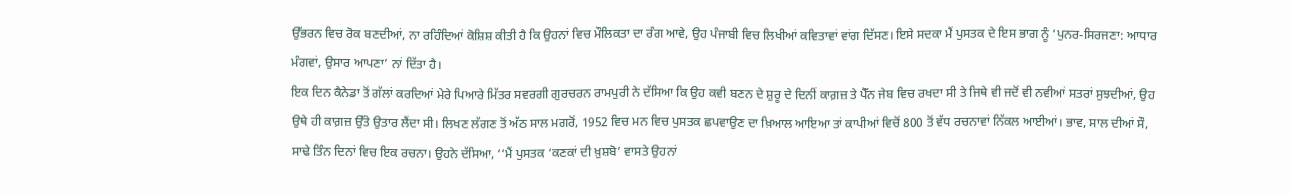ਉੱਭਰਨ ਵਿਚ ਰੋਕ ਬਣਦੀਆਂ, ਨਾ ਰਹਿੰਦਿਆਂ ਕੋਸ਼ਿਸ਼ ਕੀਤੀ ਹੈ ਕਿ ਉਹਨਾਂ ਵਿਚ ਮੌਲਿਕਤਾ ਦਾ ਰੰਗ ਆਵੇ, ਉਹ ਪੰਜਾਬੀ ਵਿਚ ਲਿਖੀਆਂ ਕਵਿਤਾਵਾਂ ਵਾਂਗ ਦਿੱਸਣ। ਇਸੇ ਸਦਕਾ ਮੈਂ ਪੁਸਤਕ ਦੇ ਇਸ ਭਾਗ ਨੂੰ ‘ਪੁਨਰ-ਸਿਰਜਣਾ: ਆਧਾਰ ਮੰਗਵਾਂ, ਉਸਾਰ ਆਪਣਾ’ ਨਾਂ ਦਿੱਤਾ ਹੈ।
ਇਕ ਦਿਨ ਕੈਨੇਡਾ ਤੋਂ ਗੱਲਾਂ ਕਰਦਿਆਂ ਮੇਰੇ ਪਿਆਰੇ ਮਿੱਤਰ ਸਵਰਗੀ ਗੁਰਚਰਨ ਰਾਮਪੁਰੀ ਨੇ ਦੱਸਿਆ ਕਿ ਉਹ ਕਵੀ ਬਣਨ ਦੇ ਸ਼ੁਰੂ ਦੇ ਦਿਨੀਂ ਕਾਗ਼ਜ਼ ਤੇ ਪੈੱਨ ਜੇਬ ਵਿਚ ਰਖਦਾ ਸੀ ਤੇ ਜਿਥੇ ਵੀ ਜਦੋਂ ਵੀ ਨਵੀਆਂ ਸਤਰਾਂ ਸੁਝਦੀਆਂ, ਉਹ ਉਥੇ ਹੀ ਕਾਗ਼ਜ਼ ਉੱਤੇ ਉਤਾਰ ਲੈਂਦਾ ਸੀ। ਲਿਖਣ ਲੱਗਣ ਤੋਂ ਅੱਠ ਸਾਲ ਮਗਰੋਂ, 1952 ਵਿਚ ਮਨ ਵਿਚ ਪੁਸਤਕ ਛਪਵਾਉਣ ਦਾ ਖ਼ਿਆਲ ਆਇਆ ਤਾਂ ਕਾਪੀਆਂ ਵਿਚੋਂ 800 ਤੋਂ ਵੱਧ ਰਚਨਾਵਾਂ ਨਿੱਕਲ ਆਈਆਂ। ਭਾਵ, ਸਾਲ ਦੀਆਂ ਸੌ, ਸਾਢੇ ਤਿੰਨ ਦਿਨਾਂ ਵਿਚ ਇਕ ਰਚਨਾ। ਉਹਨੇ ਦੱਸਿਆ, ‘‘ਮੈਂ ਪੁਸਤਕ ‘ਕਣਕਾਂ ਦੀ ਖ਼ੁਸ਼ਬੋ’ ਵਾਸਤੇ ਉਹਨਾਂ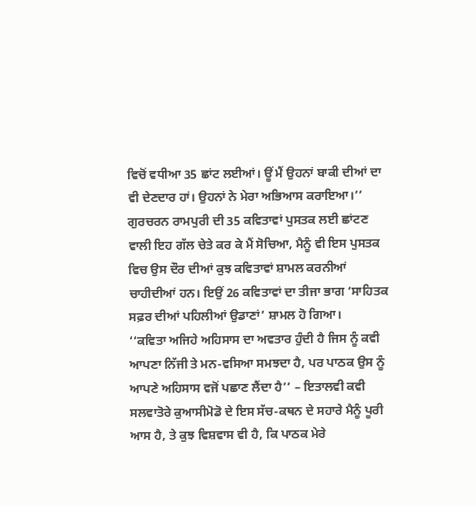ਵਿਚੋਂ ਵਧੀਆ 35 ਛਾਂਟ ਲਈਆਂ। ਊਂ ਮੈਂ ਉਹਨਾਂ ਬਾਕੀ ਦੀਆਂ ਦਾ ਵੀ ਦੇਣਦਾਰ ਹਾਂ। ਉਹਨਾਂ ਨੇ ਮੇਰਾ ਅਭਿਆਸ ਕਰਾਇਆ।’’ ਗੁਰਚਰਨ ਰਾਮਪੁਰੀ ਦੀ 35 ਕਵਿਤਾਵਾਂ ਪੁਸਤਕ ਲਈ ਛਾਂਟਣ ਵਾਲੀ ਇਹ ਗੱਲ ਚੇਤੇ ਕਰ ਕੇ ਮੈਂ ਸੋਚਿਆ, ਮੈਨੂੰ ਵੀ ਇਸ ਪੁਸਤਕ ਵਿਚ ਉਸ ਦੌਰ ਦੀਆਂ ਕੁਝ ਕਵਿਤਾਵਾਂ ਸ਼ਾਮਲ ਕਰਨੀਆਂ ਚਾਹੀਦੀਆਂ ਹਨ। ਇਉਂ 26 ਕਵਿਤਾਵਾਂ ਦਾ ਤੀਜਾ ਭਾਗ ‘ਸਾਹਿਤਕ ਸਫ਼ਰ ਦੀਆਂ ਪਹਿਲੀਆਂ ਉਡਾਣਾਂ’ ਸ਼ਾਮਲ ਹੋ ਗਿਆ।
‘‘ਕਵਿਤਾ ਅਜਿਹੇ ਅਹਿਸਾਸ ਦਾ ਅਵਤਾਰ ਹੁੰਦੀ ਹੈ ਜਿਸ ਨੂੰ ਕਵੀ ਆਪਣਾ ਨਿੱਜੀ ਤੇ ਮਨ-ਵਸਿਆ ਸਮਝਦਾ ਹੈ, ਪਰ ਪਾਠਕ ਉਸ ਨੂੰ ਆਪਣੇ ਅਹਿਸਾਸ ਵਜੋਂ ਪਛਾਣ ਲੈਂਦਾ ਹੈ’’ – ਇਤਾਲਵੀ ਕਵੀ ਸਲਵਾਤੋਰੇ ਕੁਆਸੀਮੋਡੋ ਦੇ ਇਸ ਸੱਚ-ਕਥਨ ਦੇ ਸਹਾਰੇ ਮੈਨੂੰ ਪੂਰੀ ਆਸ ਹੈ, ਤੇ ਕੁਝ ਵਿਸ਼ਵਾਸ ਵੀ ਹੈ, ਕਿ ਪਾਠਕ ਮੇਰੇ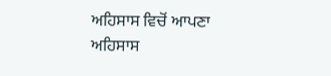ਅਹਿਸਾਸ ਵਿਚੋਂ ਆਪਣਾ ਅਹਿਸਾਸ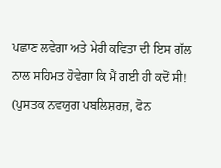ਪਛਾਣ ਲਵੇਗਾ ਅਤੇ ਮੇਰੀ ਕਵਿਤਾ ਦੀ ਇਸ ਗੱਲ ਨਾਲ ਸਹਿਮਤ ਹੋਵੇਗਾ ਕਿ ਮੈਂ ਗਈ ਹੀ ਕਦੋਂ ਸੀ! (ਪੁਸਤਕ ਨਵਯੁਗ ਪਬਲਿਸ਼ਰਜ਼, ਫੋਨ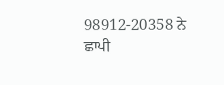98912-20358 ਨੇ ਛਾਪੀ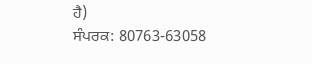ਹੈ)
ਸੰਪਰਕ: 80763-63058